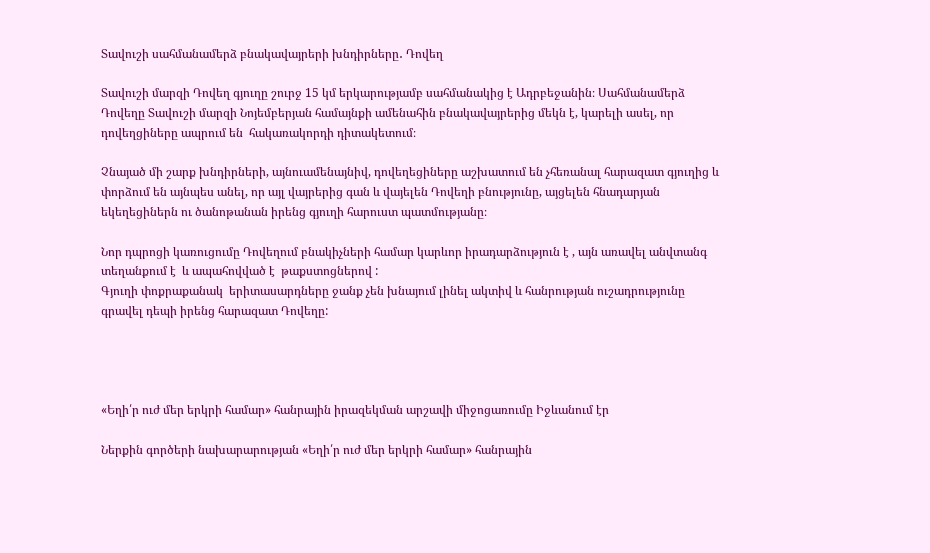Տավուշի սահմանամերձ բնակավայրերի խնդիրները․ Դովեղ

Տավուշի մարզի Դովեղ գյուղը շուրջ 15 կմ երկարությամբ սահմանակից է Ադրբեջանին։ Սահմանամերձ Դովեղը Տավուշի մարզի Նոյեմբերյան համայնքի ամենահին բնակավայրերից մեկն է, կարելի ասել, որ դովեղցիները ապրում են  հակառակորդի դիտակետում։

Չնայած մի շարք խնդիրների, այնուամենայնիվ, դովեղեցիները աշխատում են չհեռանալ հարազատ գյուղից և փորձում են այնպես անել, որ այլ վայրերից գան և վայելեն Դովեղի բնությունը, այցելեն հնադարյան եկեղեցիներն ու ծանոթանան իրենց գյուղի հարուստ պատմությանը։

Նոր դպրոցի կառուցումը Դովեղում բնակիչների համար կարևոր իրադարձություն է , այն առավել անվտանգ տեղանքում է  և ապահովված է  թաքստոցներով :
Գյուղի փոքրաքանակ  երիտասարդները ջանք չեն խնայում լինել ակտիվ և հանրության ուշադրությունը գրավել դեպի իրենց հարազատ Դովեղը:




«Եղի՛ր ուժ մեր երկրի համար» հանրային իրազեկման արշավի միջոցառումը Իջևանում էր

Ներքին գործերի նախարարության «Եղի՛ր ուժ մեր երկրի համար» հանրային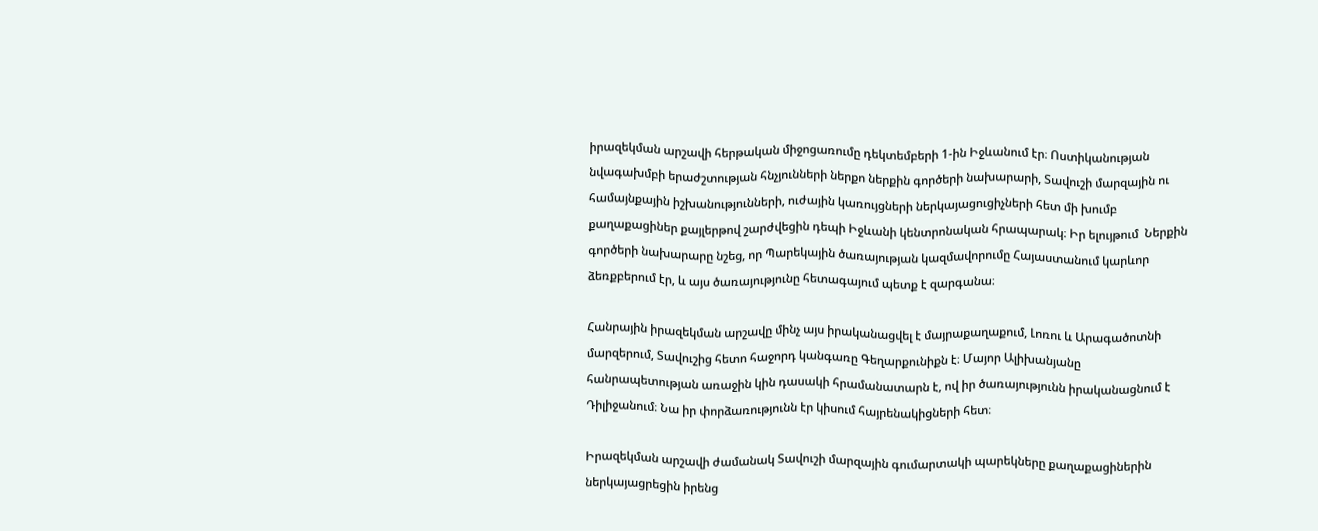իրազեկման արշավի հերթական միջոցառումը դեկտեմբերի 1-ին Իջևանում էր։ Ոստիկանության նվագախմբի երաժշտության հնչյունների ներքո ներքին գործերի նախարարի, Տավուշի մարզային ու համայնքային իշխանությունների, ուժային կառույցների ներկայացուցիչների հետ մի խումբ քաղաքացիներ քայլերթով շարժվեցին դեպի Իջևանի կենտրոնական հրապարակ։ Իր ելույթում  Ներքին գործերի նախարարը նշեց, որ Պարեկային ծառայության կազմավորումը Հայաստանում կարևոր ձեռքբերում էր, և այս ծառայությունը հետագայում պետք է զարգանա։

Հանրային իրազեկման արշավը մինչ այս իրականացվել է մայրաքաղաքում, Լոռու և Արագածոտնի մարզերում, Տավուշից հետո հաջորդ կանգառը Գեղարքունիքն է։ Մայոր Ալիխանյանը հանրապետության առաջին կին դասակի հրամանատարն է, ով իր ծառայությունն իրականացնում է Դիլիջանում։ Նա իր փորձառությունն էր կիսում հայրենակիցների հետ։

Իրազեկման արշավի ժամանակ Տավուշի մարզային գումարտակի պարեկները քաղաքացիներին ներկայացրեցին իրենց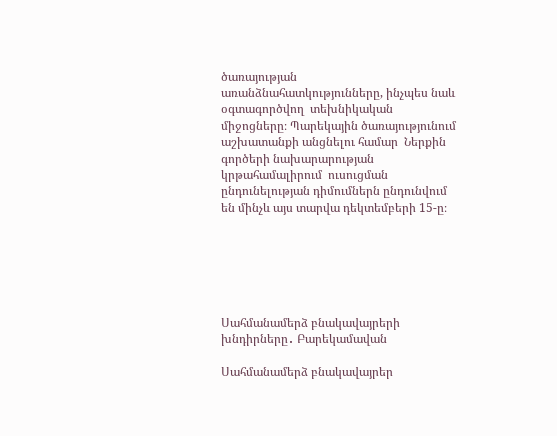ծառայության առանձնահատկությունները, ինչպես նաև օգտագործվող  տեխնիկական միջոցները։ Պարեկային ծառայությունում աշխատանքի անցնելու համար  Ներքին գործերի նախարարության կրթահամալիրում  ուսուցման ընդունելության դիմումներն ընդունվում են մինչև այս տարվա դեկտեմբերի 15-ը։






Սահմանամերձ բնակավայրերի խնդիրները․ Բարեկամավան

Սահմանամերձ բնակավայրեր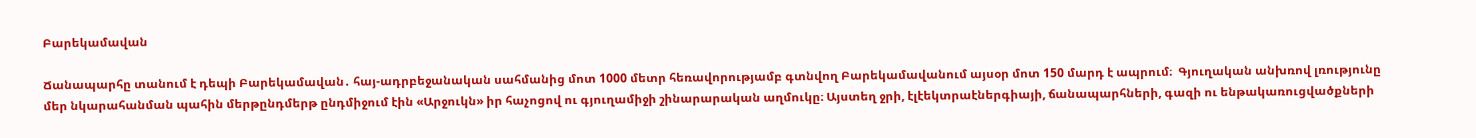Բարեկամավան

Ճանապարհը տանում է դեպի Բարեկամավան․ հայ-ադրբեջանական սահմանից մոտ 1000 մետր հեռավորությամբ գտնվող Բարեկամավանում այսօր մոտ 150 մարդ է ապրում։  Գյուղական անխռով լռությունը մեր նկարահանման պահին մերթընդմերթ ընդմիջում էին «Արջուկն» իր հաչոցով ու գյուղամիջի շինարարական աղմուկը։ Այստեղ ջրի, էլէեկտրաէներգիայի, ճանապարհների, գազի ու ենթակառուցվածքների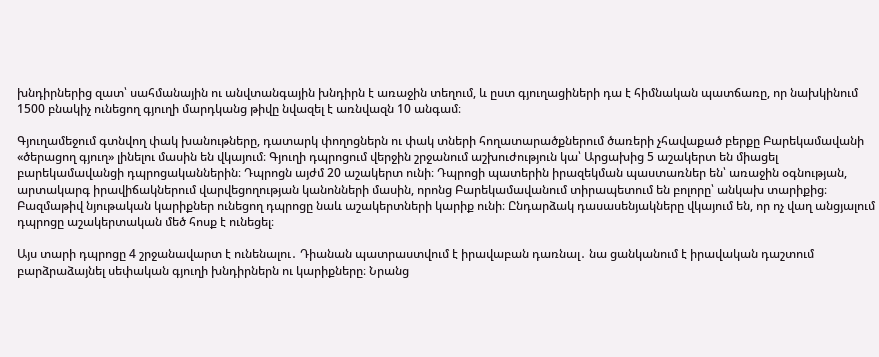խնդիրներից զատ՝ սահմանային ու անվտանգային խնդիրն է առաջին տեղում, և ըստ գյուղացիների դա է հիմնական պատճառը, որ նախկինում 1500 բնակիչ ունեցող գյուղի մարդկանց թիվը նվազել է առնվազն 10 անգամ։

Գյուղամեջում գտնվող փակ խանութները, դատարկ փողոցներն ու փակ տների հողատարածքներում ծառերի չհավաքած բերքը Բարեկամավանի «ծերացող գյուղ» լինելու մասին են վկայում։ Գյուղի դպրոցում վերջին շրջանում աշխուժություն կա՝ Արցախից 5 աշակերտ են միացել բարեկամավանցի դպրոցականներին։ Դպրոցն այժմ 20 աշակերտ ունի։ Դպրոցի պատերին իրազեկման պաստառներ են՝ առաջին օգնության, արտակարգ իրավիճակներում վարվեցողության կանոնների մասին, որոնց Բարեկամավանում տիրապետում են բոլորը՝ անկախ տարիքից։ Բազմաթիվ նյութական կարիքներ ունեցող դպրոցը նաև աշակերտների կարիք ունի։ Ընդարձակ դասասենյակները վկայում են, որ ոչ վաղ անցյալում դպրոցը աշակերտական մեծ հոսք է ունեցել։

Այս տարի դպրոցը 4 շրջանավարտ է ունենալու․ Դիանան պատրաստվում է իրավաբան դառնալ․ նա ցանկանում է իրավական դաշտում բարձրաձայնել սեփական գյուղի խնդիրներն ու կարիքները։ Նրանց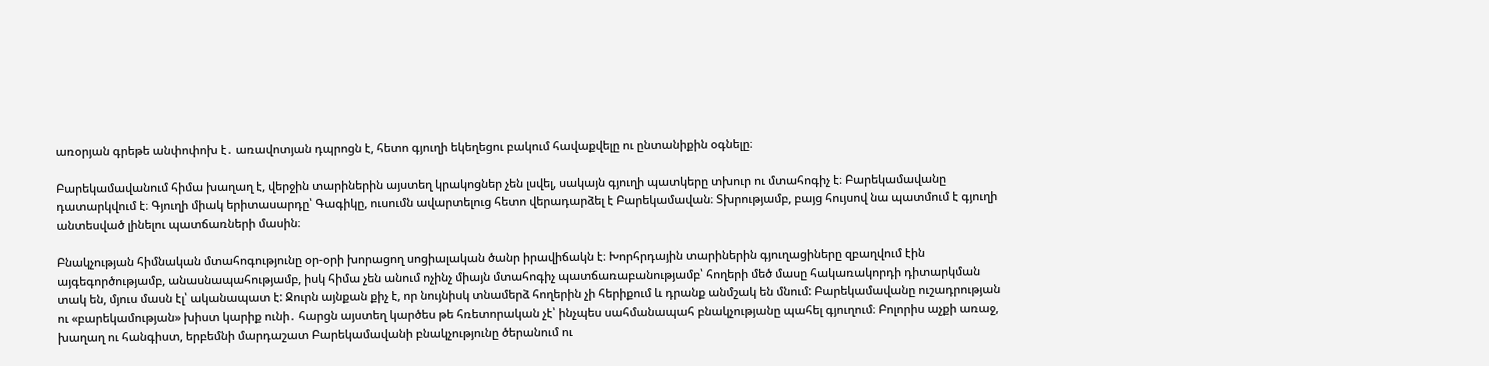առօրյան գրեթե անփոփոխ է․ առավոտյան դպրոցն է, հետո գյուղի եկեղեցու բակում հավաքվելը ու ընտանիքին օգնելը։

Բարեկամավանում հիմա խաղաղ է, վերջին տարիներին այստեղ կրակոցներ չեն լսվել, սակայն գյուղի պատկերը տխուր ու մտահոգիչ է։ Բարեկամավանը դատարկվում է։ Գյուղի միակ երիտասարդը՝ Գագիկը, ուսումն ավարտելուց հետո վերադարձել է Բարեկամավան։ Տխրությամբ, բայց հույսով նա պատմում է գյուղի անտեսված լինելու պատճառների մասին։

Բնակչության հիմնական մտահոգությունը օր-օրի խորացող սոցիալական ծանր իրավիճակն է։ Խորհրդային տարիներին գյուղացիները զբաղվում էին այգեգործությամբ, անասնապահությամբ, իսկ հիմա չեն անում ոչինչ միայն մտահոգիչ պատճառաբանությամբ՝ հողերի մեծ մասը հակառակորդի դիտարկման տակ են, մյուս մասն էլ՝ ականապատ է: Ջուրն այնքան քիչ է, որ նույնիսկ տնամերձ հողերին չի հերիքում և դրանք անմշակ են մնում: Բարեկամավանը ուշադրության ու «բարեկամության» խիստ կարիք ունի․ հարցն այստեղ կարծես թե հռետորական չէ՝ ինչպես սահմանապահ բնակչությանը պահել գյուղում։ Բոլորիս աչքի առաջ, խաղաղ ու հանգիստ, երբեմնի մարդաշատ Բարեկամավանի բնակչությունը ծերանում ու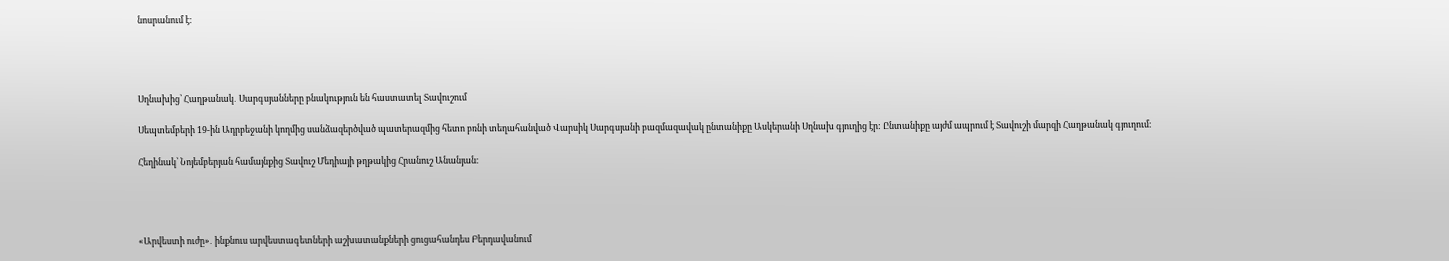նոսրանում է։




Սղնախից՝ Հաղթանակ․ Սարգսյանները բնակություն են հաստատել Տավուշում

Սեպտեմբերի 19-ին Ադրբեջանի կողմից սանձազերծված պատերազմից հետո բռնի տեղահանված Վարսիկ Սարգսյանի բազմազավակ ընտանիքը Ասկերանի Սղնախ գյուղից էր: Ընտանիքը այժմ ապրում է Տավուշի մարզի Հաղթանակ գյուղում։

Հեղինակ՝ Նոյեմբերյան համայնքից Տավուշ Մեդիայի թղթակից Հրանուշ Անանյան։




«Արվեստի ուժը»․ ինքնուս արվեստագետների աշխատանքների ցուցահանդես Բերդավանում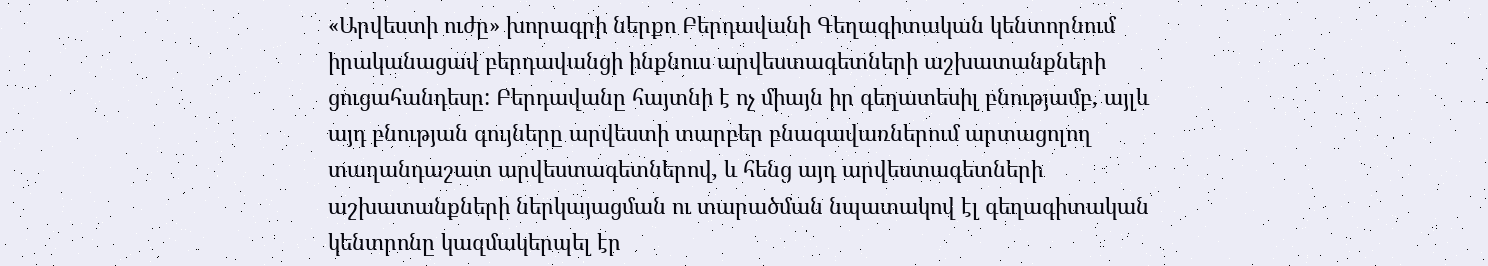«Արվեստի ուժը» խորագրի ներքո Բերդավանի Գեղագիտական կենտորնում իրականացավ բերդավանցի ինքնուս արվեստագետների աշխատանքների ցուցահանդեսը: Բերդավանը հայտնի է ոչ միայն իր գեղատեսիլ բնությամբ, այլև այդ բնության գույները արվեստի տարբեր բնագավառներում արտացոլող տաղանդաշատ արվեստագետներով, և հենց այդ արվեստագետների աշխատանքների ներկայացման ու տարածման նպատակով էլ գեղագիտական կենտրոնը կազմակերպել էր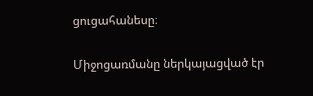ցուցահանեսը։

Միջոցառմանը ներկայացված էր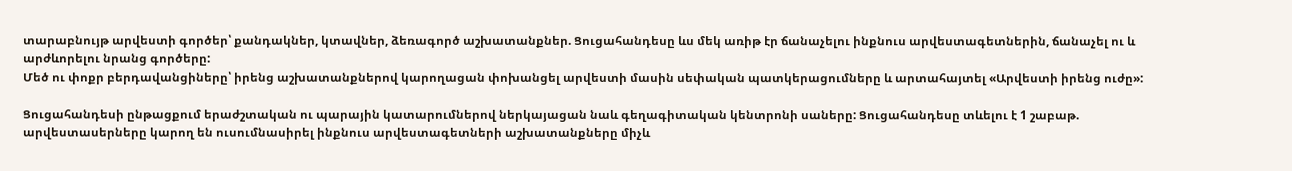տարաբնույթ արվեստի գործեր՝ քանդակներ, կտավներ, ձեռագործ աշխատանքներ. Ցուցահանդեսը ևս մեկ առիթ էր ճանաչելու ինքնուս արվեստագետներին, ճանաչել ու և արժևորելու նրանց գործերը:
Մեծ ու փոքր բերդավանցիները՝ իրենց աշխատանքներով կարողացան փոխանցել արվեստի մասին սեփական պատկերացումները և արտահայտել «Արվեստի իրենց ուժը»:

Ցուցահանդեսի ընթացքում երաժշտական ու պարային կատարումներով ներկայացան նաև գեղագիտական կենտրոնի սաները: Ցուցահանդեսը տևելու է 1 շաբաթ. արվեստասերները կարող են ուսումնասիրել ինքնուս արվեստագետների աշխատանքները միչև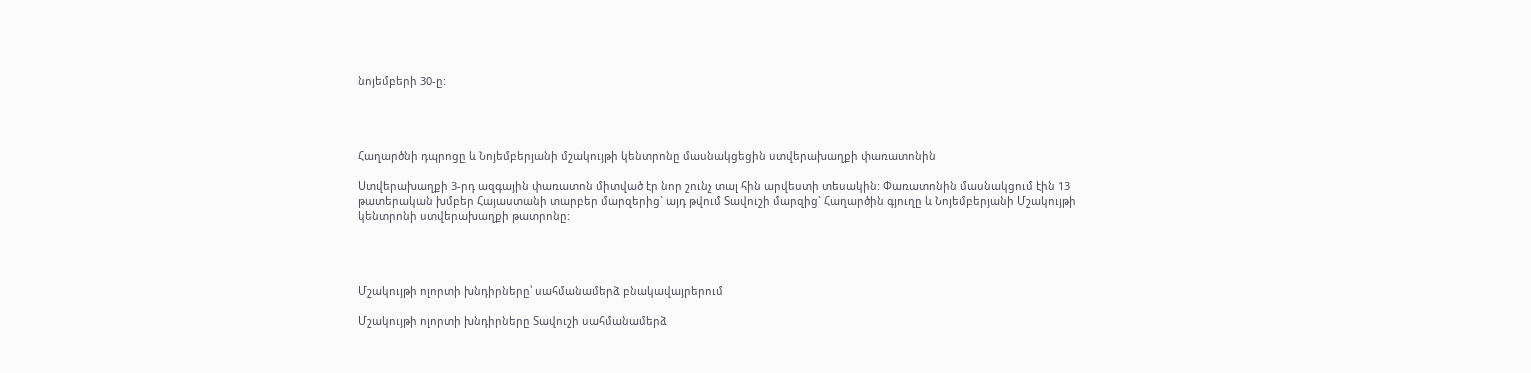նոյեմբերի 30-ը:




Հաղարծնի դպրոցը և Նոյեմբերյանի մշակույթի կենտրոնը մասնակցեցին ստվերախաղքի փառատոնին

Ստվերախաղքի 3-րդ ազգային փառատոն միտված էր նոր շունչ տալ հին արվեստի տեսակին: Փառատոնին մասնակցում էին 13 թատերական խմբեր Հայաստանի տարբեր մարզերից` այդ թվում Տավուշի մարզից` Հաղարծին գյուղը և Նոյեմբերյանի Մշակույթի կենտրոնի ստվերախաղքի թատրոնը:




Մշակույթի ոլորտի խնդիրները՝ սահմանամերձ բնակավայրերում

Մշակույթի ոլորտի խնդիրները Տավուշի սահմանամերձ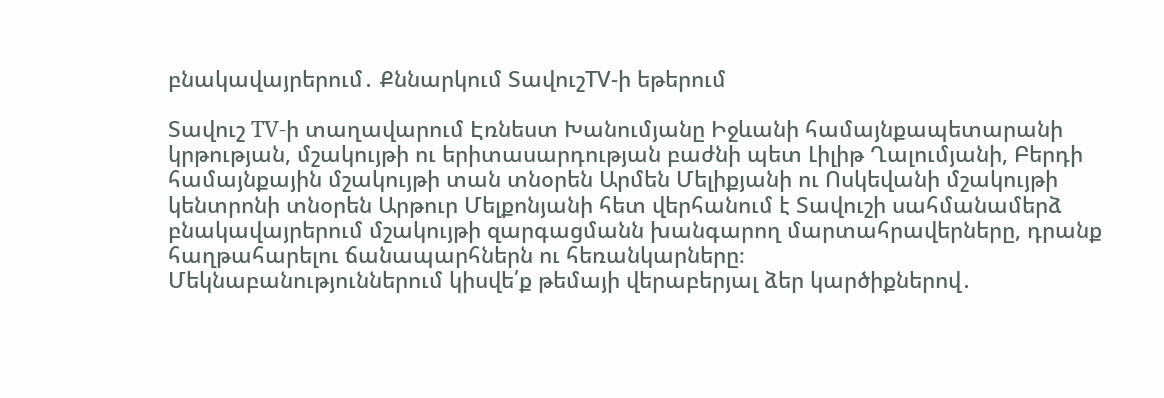բնակավայրերում․ Քննարկում ՏավուշTV-ի եթերում

Տավուշ TV-ի տաղավարում Էռնեստ Խանումյանը Իջևանի համայնքապետարանի կրթության, մշակույթի ու երիտասարդության բաժնի պետ Լիլիթ Ղալումյանի, Բերդի համայնքային մշակույթի տան տնօրեն Արմեն Մելիքյանի ու Ոսկեվանի մշակույթի կենտրոնի տնօրեն Արթուր Մելքոնյանի հետ վերհանում է Տավուշի սահմանամերձ բնակավայրերում մշակույթի զարգացմանն խանգարող մարտահրավերները, դրանք հաղթահարելու ճանապարհներն ու հեռանկարները։
Մեկնաբանություններում կիսվե՛ք թեմայի վերաբերյալ ձեր կարծիքներով․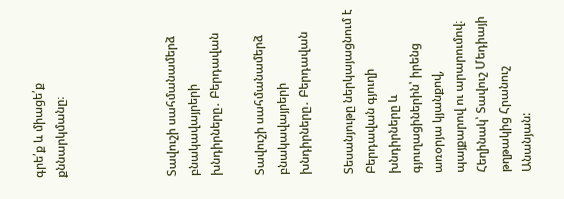գրե՛ք և միացե՛ք քննարկմանը։




Տավուշի սահմանամերձ բնակավայրերի խնդիրները․ Բերդավան

Տավուշի սահմանամերձ բնակավայրերի խնդիրները․ Բերդավան

Տեսանյութը ներկայացնում է Բերդավան գյուղի խնդիրները և գյուղացիներին՝ իրենց առօրյա կյանքով, պայքարով ու արարումով։
Հեղինակ՝ Տավուշ Մեդիայի թղթակից Հրանուշ Անանյան: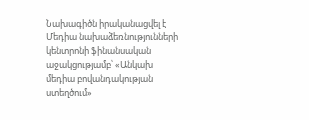Նախագիծն իրականացվել է Մեդիա նախաձեռնությունների կենտրոնի ֆինանսական աջակցությամբ՝ «Անկախ մեդիա բովանդակության ստեղծում»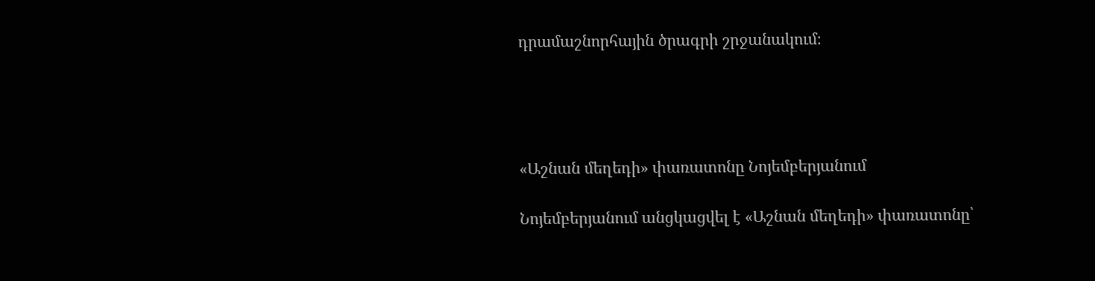դրամաշնորհային ծրագրի շրջանակում։




«Աշնան մեղեդի» փառատոնը Նոյեմբերյանում

Նոյեմբերյանում անցկացվել է «Աշնան մեղեդի» փառատոնը՝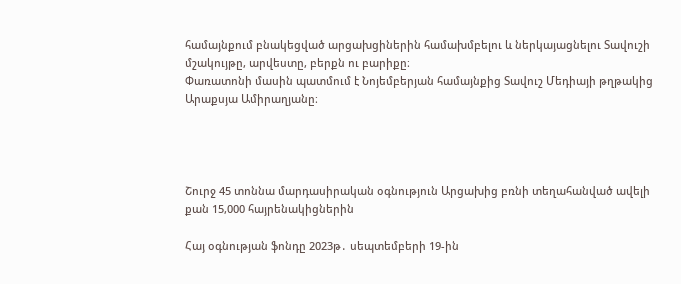համայնքում բնակեցված արցախցիներին համախմբելու և ներկայացնելու Տավուշի մշակույթը, արվեստը, բերքն ու բարիքը։
Փառատոնի մասին պատմում է Նոյեմբերյան համայնքից Տավուշ Մեդիայի թղթակից Արաքսյա Ամիրաղյանը։




Շուրջ 45 տոննա մարդասիրական օգնություն Արցախից բռնի տեղահանված ավելի քան 15,000 հայրենակիցներին

Հայ օգնության ֆոնդը 2023թ․ սեպտեմբերի 19-ին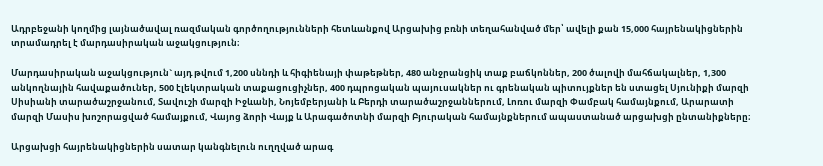Ադրբեջանի կողմից լայնածավալ ռազմական գործողությունների հետևանքով Արցախից բռնի տեղահանված մեր՝ ավելի քան 15,000 հայրենակիցներին տրամադրել է մարդասիրական աջակցություն։

Մարդասիրական աջակցություն` այդ թվում 1,200 սննդի և հիգիենայի փաթեթներ, 480 անջրանցիկ տաք բաճկոններ, 200 ծալովի մահճակալներ, 1,300 անկողնային հավաքածուներ, 500 էլեկտրական տաքացուցիչներ, 400 դպրոցական պայուսակներ ու գրենական պիտույքներ են ստացել Սյունիքի մարզի Սիսիանի տարածաշրջանում, Տավուշի մարզի Իջևանի, Նոյեմբերյանի և Բերդի տարածաշրջաններում, Լոռու մարզի Փամբակ համայնքում, Արարատի մարզի Մասիս խոշորացված համայքում, Վայոց ձորի Վայք և Արագածոտնի մարզի Բյուրական համայնքներում ապաստանած արցախցի ընտանիքները։

Արցախցի հայրենակիցներին սատար կանգնելուն ուղղված արագ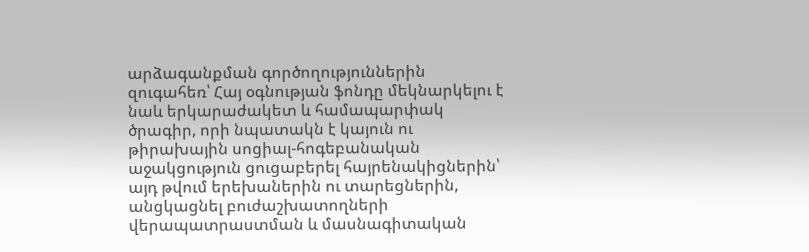արձագանքման գործողություններին զուգահեռ՝ Հայ օգնության ֆոնդը մեկնարկելու է նաև երկարաժակետ և համապարփակ ծրագիր, որի նպատակն է կայուն ու թիրախային սոցիալ-հոգեբանական աջակցություն ցուցաբերել հայրենակիցներին՝ այդ թվում երեխաներին ու տարեցներին, անցկացնել բուժաշխատողների վերապատրաստման և մասնագիտական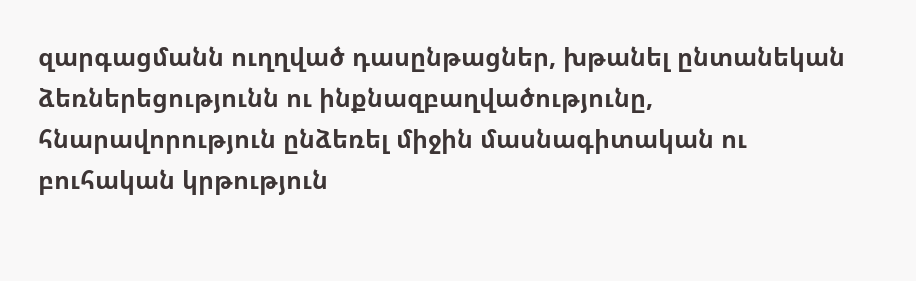զարգացմանն ուղղված դասընթացներ, խթանել ընտանեկան ձեռներեցությունն ու ինքնազբաղվածությունը, հնարավորություն ընձեռել միջին մասնագիտական ու բուհական կրթություն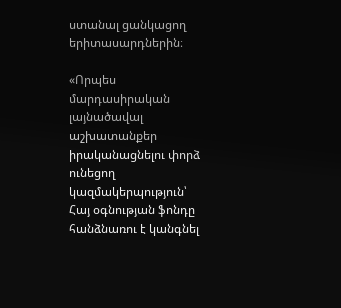ստանալ ցանկացող երիտասարդներին։

«Որպես մարդասիրական լայնածավալ աշխատանքեր իրականացնելու փորձ ունեցող  կազմակերպություն՝ Հայ օգնության ֆոնդը հանձնառու է կանգնել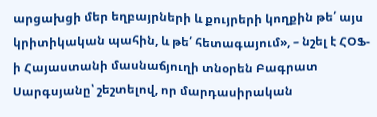արցախցի մեր եղբայրների և քույրերի կողքին թե՛ այս կրիտիկական պահին, և թե՛ հետագայում», – նշել է ՀՕՖ-ի Հայաստանի մասնաճյուղի տնօրեն Բագրատ Սարգսյանը՝ շեշտելով, որ մարդասիրական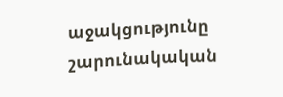աջակցությունը շարունակական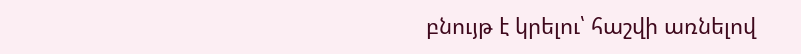բնույթ է կրելու՝ հաշվի առնելով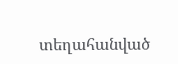տեղահանված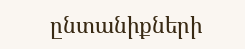ընտանիքների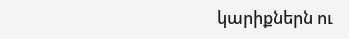կարիքներն ու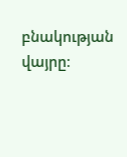բնակության վայրը։